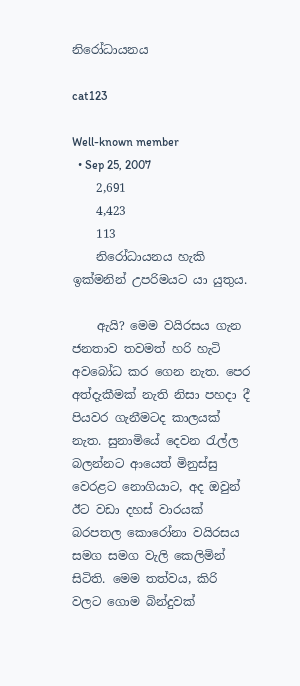නිරෝධායනය

cat123

Well-known member
  • Sep 25, 2007
    2,691
    4,423
    113
    නිරෝධායනය හැකි ඉක්මනින් උපරිමයට යා යුතුය.

    ඇයි? මෙම වයිරසය ගැන ජනතාව තවමත් හරි හැටි අවබෝධ කර ගෙන නැත. පෙර අත්දැකීමක් නැති නිසා පහදා දී පියවර ගැනීමටද කාලයක් නැත. සුනාමියේ දෙවන රැල්ල බලන්නට ආයෙත් මිනුස්සු වෙරළට නොගියාට, අද ඔවුන් ඊට වඩා දහස් වාරයක් බරපතල කොරෝනා වයිරසය සමග සමග වැලි කෙලිමින් සිටිති. මෙම තත්වය, කිරි වලට ගොම බින්දුවක්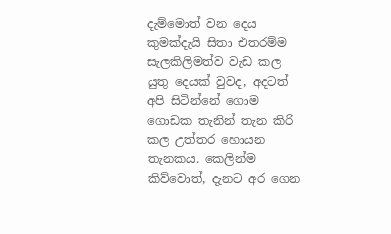දැම්මොත් වන දෙය කුමක්දැයි සිතා එතරම්ම සැලකිලිමත්ව වැඩ කල යුතු දෙයක් වුවද, අදටත් අපි සිටින්නේ ගොම ගොඩක තැනින් තැන කිරි කල උත්තර හොයන තැනකය. කෙලින්ම කිව්වොත්, දැනට අර ගෙන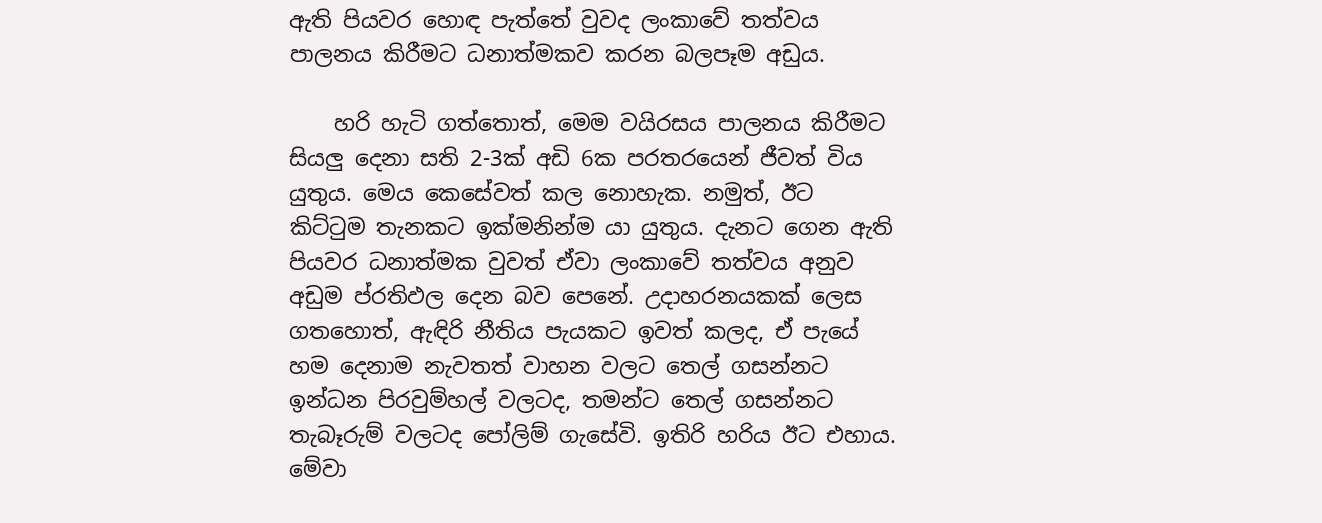ඇති පියවර හොඳ පැත්තේ වුවද ලංකාවේ තත්වය පාලනය කිරීමට ධනාත්මකව කරන බලපෑම අඩුය.

    හරි හැටි ගත්තොත්, මෙම වයිරසය පාලනය කිරීමට සියලු දෙනා සති 2-3ක් අඩි 6ක පරතරයෙන් ජීවත් විය යුතුය. මෙය කෙසේවත් කල නොහැක. නමුත්, ඊට කිට්ටුම තැනකට ඉක්මනින්ම යා යුතුය. දැනට ගෙන ඇති පියවර ධනාත්මක වුවත් ඒවා ලංකාවේ තත්වය අනුව අඩුම ප්රතිඵල දෙන බව පෙනේ. උදාහරනයකක් ලෙස ගතහොත්, ඇඳිරි නීතිය පැයකට ඉවත් කලද, ඒ පැයේ හම දෙනාම නැවතත් වාහන වලට තෙල් ගසන්නට ඉන්ධන පිරවුම්හල් වලටද, තමන්ට තෙල් ගසන්නට තැබෑරුම් වලටද පෝලිම් ගැසේවි. ඉතිරි හරිය ඊට එහාය. මේවා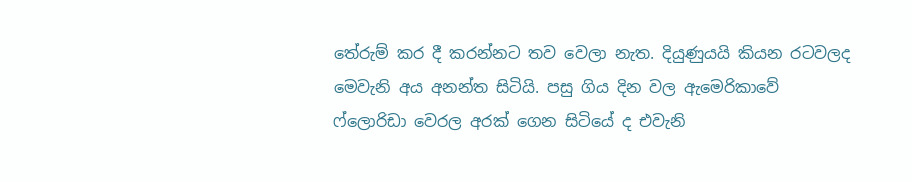තේරුම් කර දී කරන්නට තව වෙලා නැත. දියුණුයයි කියන රටවලද මෙවැනි අය අනන්ත සිටියි. පසු ගිය දින වල ඇමෙරිකාවේ ෆ්ලොරිඩා වෙරල අරක් ගෙන සිටියේ ද එවැනි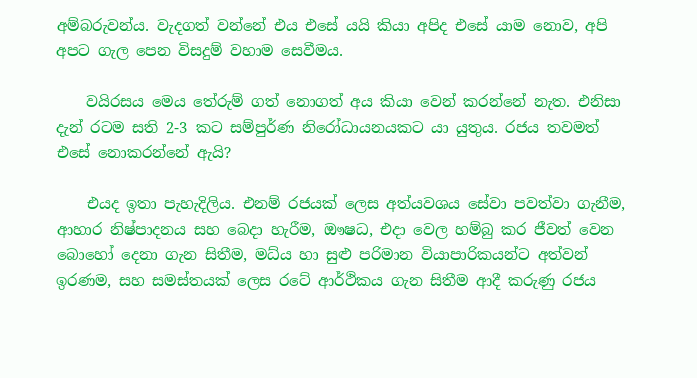අම්බරුවන්ය. වැදගත් වන්නේ එය එසේ යයි කියා අපිද එසේ යාම නොව, අපි අපට ගැල පෙන විසදුම් වහාම සෙවීමය.

    වයිරසය මෙය තේරුම් ගත් නොගත් අය කියා වෙන් කරන්නේ නැත. එනිසා දැන් රටම සති 2-3 කට සම්පුර්ණ නිරෝධායනයකට යා යුතුය. රජය තවමත් එසේ නොකරන්නේ ඇයි?

    එයද ඉතා පැහැදිලිය. එනම් රජයක් ලෙස අත්යවශය සේවා පවත්වා ගැනීම, ආහාර නිෂ්පාදනය සහ බෙදා හැරීම, ඖෂධ, එදා වෙල හම්බු කර ජීවත් වෙන බොහෝ දෙනා ගැන සිතීම, මධ්ය හා සුළු පරිමාන වියාපාරිකයන්ට අත්වන් ඉරණම, සහ සමස්තයක් ලෙස රටේ ආර්ථිකය ගැන සිතීම ආදී කරුණු රජය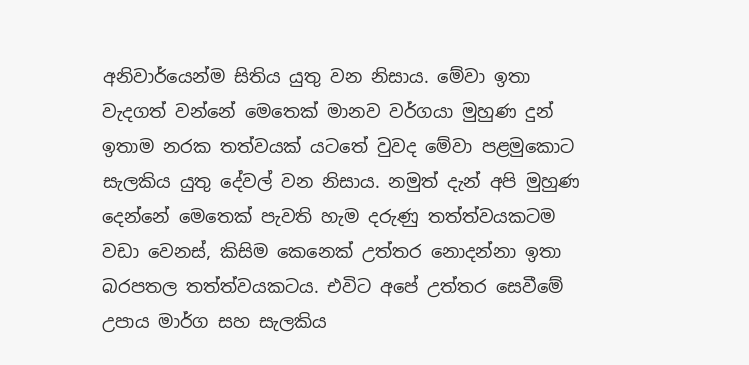අනිවාර්යෙන්ම සිතිය යුතු වන නිසාය. මේවා ඉතා වැදගත් වන්නේ මෙතෙක් මානව වර්ගයා මුහුණ දුන් ඉතාම නරක තත්වයක් යටතේ වුවද මේවා පළමුකොට සැලකිය යුතු දේවල් වන නිසාය. නමුත් දැන් අපි මුහුණ දෙන්නේ මෙතෙක් පැවති හැම දරුණු තත්ත්වයකටම වඩා වෙනස්, කිසිම කෙනෙක් උත්තර නොදන්නා ඉතා බරපතල තත්ත්වයකටය. එවිට අපේ උත්තර සෙවීමේ උපාය මාර්ග සහ සැලකිය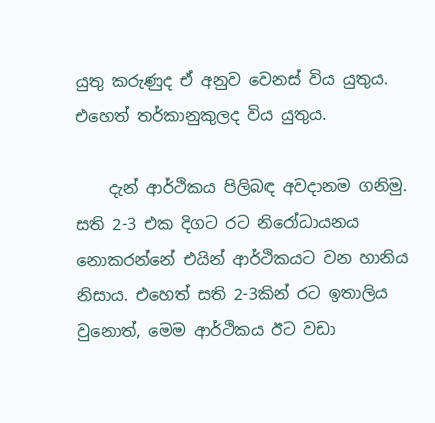යුතු කරුණුද ඒ අනුව වෙනස් විය යුතුය. එහෙත් තර්කානුකුලද විය යුතුය.

    දැන් ආර්ථිකය පිලිබඳ අවදානම ගනිමු. සති 2-3 එක දිගට රට නිරෝධායනය නොකරන්නේ එයින් ආර්ථිකයට වන හානිය නිසාය. එහෙත් සති 2-3කින් රට ඉතාලිය වුනොත්, මෙම ආර්ථිකය ඊට වඩා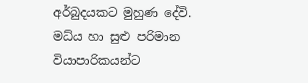අර්බුදයකට මුහුණ දේවි. මධ්ය හා සුළු පරිමාන වියාපාරිකයන්ට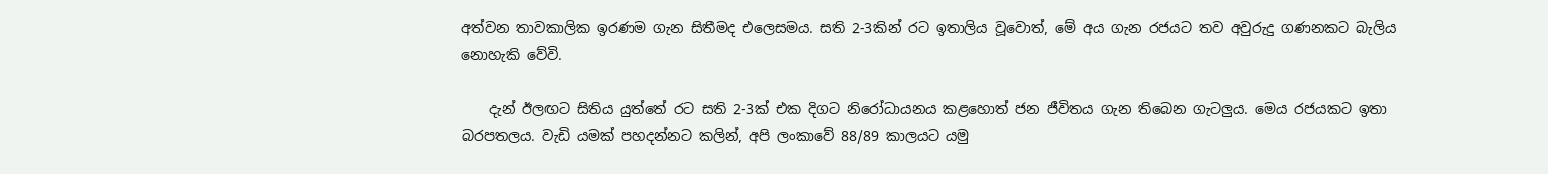අත්වන තාවකාලික ඉරණම ගැන සිතීමද එලෙසමය. සති 2-3කින් රට ඉතාලිය වූවොත්, මේ අය ගැන රජයට තව අවුරුදු ගණනකට බැලිය නොහැකි වේවි.

    දැන් ඊලඟට සිතිය යුත්තේ රට සති 2-3ක් එක දිගට නිරෝධායනය කළහොත් ජන ජීවිතය ගැන තිබෙන ගැටලුය. මෙය රජයකට ඉතා බරපතලය. වැඩි යමක් පහදන්නට කලින්, අපි ලංකාවේ 88/89 කාලයට යමු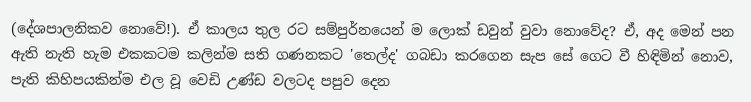(දේශපාලනිකව නොවේ!). ඒ කාලය තුල රට සම්පුර්නයෙන් ම ලොක් ඩවුන් වුවා නොවේද? ඒ, අද මෙන් පන ඇති නැති හැම එකකටම කලින්ම සති ගණනකට 'තෙල්ද' ගබඩා කරගෙන සැප සේ ගෙට වී හිඳිමින් නොව, පැති කිහිපයකින්ම එල වූ වෙඩි උණ්ඩ වලටද පපුව දෙන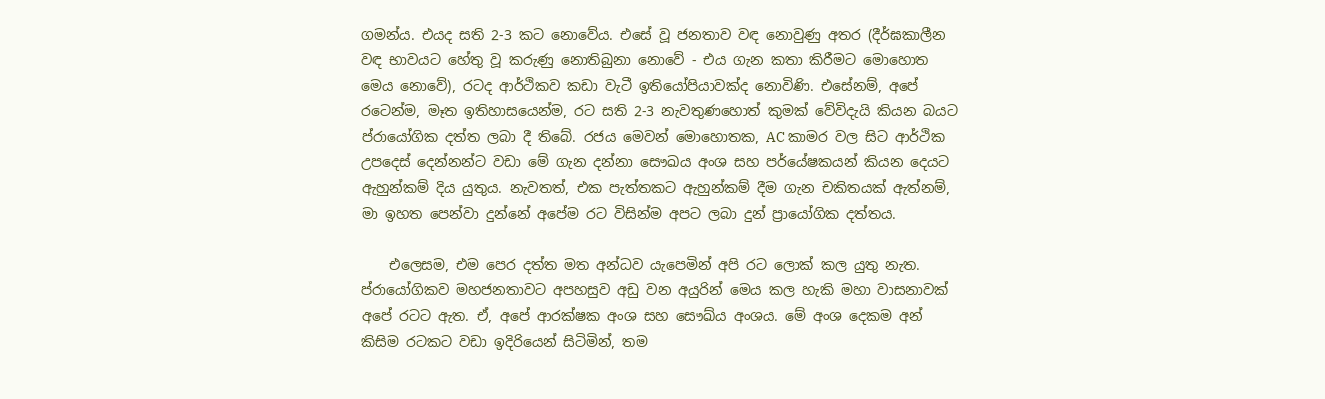ගමන්ය. එයද සති 2-3 කට නොවේය. එසේ වූ ජනතාව වඳ නොවුණු අතර (දීර්ඝකාලීන වඳ භාවයට හේතු වූ කරුණු නොතිබුනා නොවේ - එය ගැන කතා කිරීමට මොහොත මෙය නොවේ), රටද ආර්ථිකව කඩා වැටී ඉතියෝපියාවක්ද නොවිණි. එසේනම්, අපේ රටෙන්ම, මෑත ඉතිහාසයෙන්ම, රට සති 2-3 නැවතුණහොත් කුමක් වේවිදැයි කියන බයට ප්රායෝගික දත්ත ලබා දී තිබේ. රජය මෙවන් මොහොතක, AC කාමර වල සිට ආර්ථික උපදෙස් දෙන්නන්ට වඩා මේ ගැන දන්නා සෞඛය අංශ සහ පර්යේෂකයන් කියන දෙයට ඇහුන්කම් දිය යුතුය. නැවතත්, එක පැත්තකට ඇහුන්කම් දීම ගැන චකිතයක් ඇත්නම්, මා ඉහත පෙන්වා දුන්නේ අපේම රට විසින්ම අපට ලබා දුන් ප්‍රායෝගික දත්තය.

    එලෙසම, එම පෙර දත්ත මත අන්ධව යැපෙමින් අපි රට ලොක් කල යුතු නැත. ප්රායෝගිකව මහජනතාවට අපහසුව අඩු වන අයුරින් මෙය කල හැකි මහා වාසනාවක් අපේ රටට ඇත. ඒ, අපේ ආරක්ෂක අංශ සහ සෞඛ්ය අංශය. මේ අංශ දෙකම අන් කිසිම රටකට වඩා ඉදිරියෙන් සිටිමින්, තම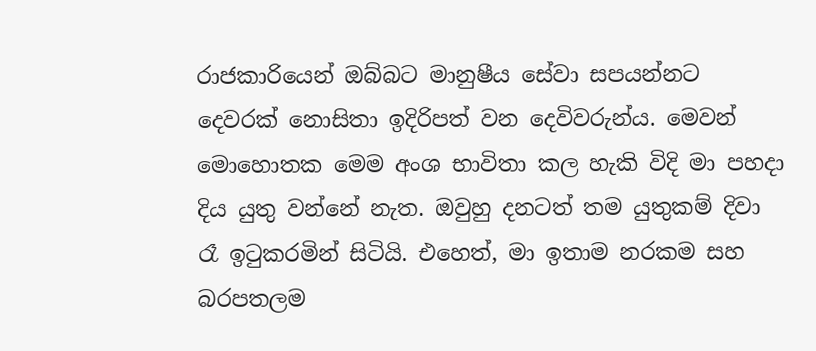රාජකාරියෙන් ඔබ්බට මානුෂීය සේවා සපයන්නට දෙවරක් නොසිතා ඉදිරිපත් වන දෙවිවරුන්ය. මෙවන් මොහොතක මෙම අංශ භාවිතා කල හැකි විදි මා පහදා දිය යුතු වන්නේ නැත. ඔවුහු දනටත් තම යුතුකම් දිවා රෑ ඉටුකරමින් සිටියි. එහෙත්, මා ඉතාම නරකම සහ බරපතලම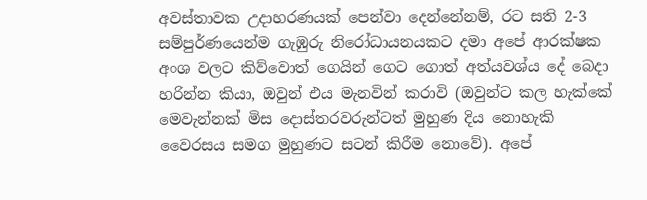අවස්තාවක උදාහරණයක් පෙන්වා දෙන්නේනම්, රට සති 2-3 සම්පුර්ණයෙන්ම ගැඹුරු නිරෝධායනයකට දමා අපේ ආරක්ෂක අංශ වලට කිව්වොත් ගෙයින් ගෙට ගොත් අත්යවශ්ය දේ බෙදා හරින්න කියා, ඔවුන් එය මැනවින් කරාවි (ඔවුන්ට කල හැක්කේ මෙවැන්නක් මිස දොස්තරවරුන්ටත් මුහුණ දිය නොහැකි වෛරසය සමග මුහුණට සටන් කිරීම නොවේ). අපේ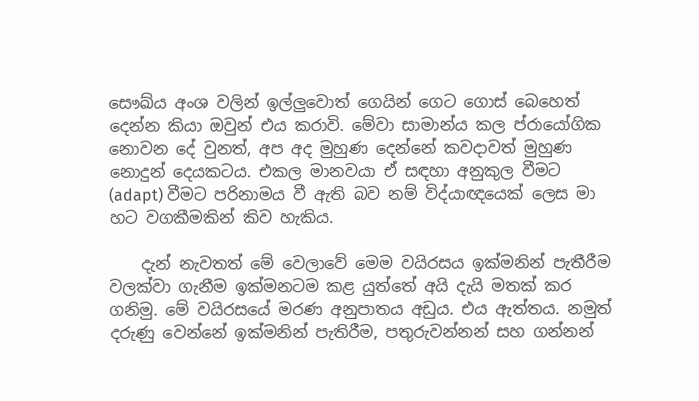සෞඛ්ය අංශ වලින් ඉල්ලුවොත් ගෙයින් ගෙට ගොස් බෙහෙත් දෙන්න කියා ඔවුන් එය කරාවි. මේවා සාමාන්ය කල ප්රායෝගික නොවන දේ වුනත්, අප අද මුහුණ දෙන්නේ කවදාවත් මුහුණ නොදුන් දෙයකටය. එකල මානවයා ඒ සඳහා අනුකුල වීමට (adapt) වීමට පරිනාමය වී ඇති බව නම් විද්යාඥයෙක් ලෙස මා හට වගකීමකින් කිව හැකිය.

    දැන් නැවතත් මේ වෙලාවේ මෙම වයිරසය ඉක්මනින් පැතීරීම වලක්වා ගැනීම ඉක්මනටම කළ යුත්තේ අයි දැයි මතක් කර ගනිමු. මේ වයිරසයේ මරණ අනුපාතය අඩුය. එය ඇත්තය. නමුත් දරුණු වෙන්නේ ඉක්මනින් පැතිරීම, පතුරුවන්නන් සහ ගන්නන්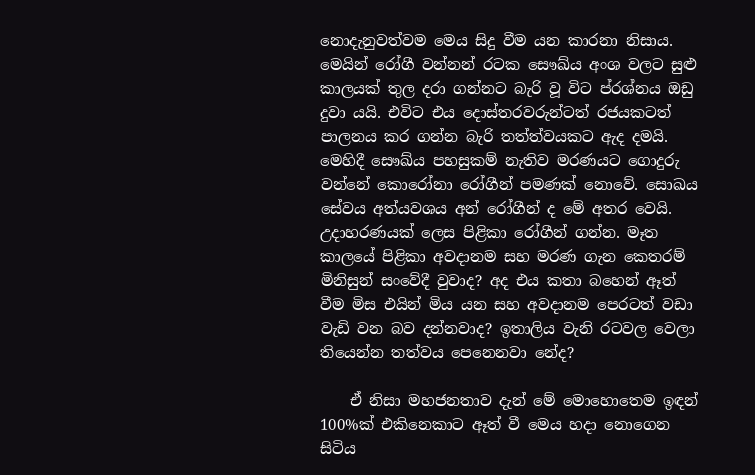නොදැනුවත්වම මෙය සිදු වීම යන කාරනා නිසාය. මෙයින් රෝගී වන්නන් රටක සෞඛ්ය අංශ වලට සුළු කාලයක් තුල දරා ගන්නට බැරි වූ විට ප්රශ්නය ඔඩු දුවා යයි. එවිට එය දොස්තරවරුන්ටත් රජයකටත් පාලනය කර ගන්න බැරි තත්ත්වයකට ඇද දමයි. මෙහිදී සෞඛ්ය පහසුකම් නැතිව මරණයට ගොදුරු වන්නේ කොරෝනා රෝගීන් පමණක් නොවේ. සොඛය සේවය අත්යවශය අන් රෝගීන් ද මේ අතර වෙයි. උදාහරණයක් ලෙස පිළිකා රෝගීන් ගන්න. මෑත කාලයේ පිළිකා අවදානම සහ මරණ ගැන කෙතරම් මිනිසුන් සංවේදී වුවාද? අද එය කතා බහෙන් ඈත් වීම මිස එයින් මිය යන සහ අවදානම පෙරටත් වඩා වැඩි වන බව දන්නවාද? ඉතාලිය වැනි රටවල වෙලා තියෙන්න තත්වය පෙනෙනවා නේද?

    ඒ නිසා මහජනතාව දැන් මේ මොහොතෙම ඉඳන් 100%ක් එකිනෙකාට ඈත් වී මෙය හදා නොගෙන සිටිය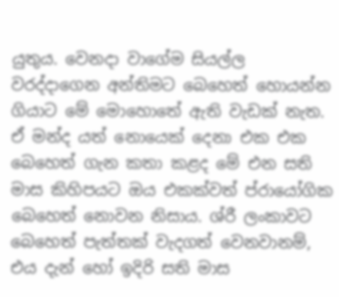යුතුය. වෙනදා වාගේම සියල්ල වරද්දාගෙන අන්තිමට බෙහෙත් හොයන්න ගියාට මේ මොහොතේ ඇති වැඩක් නැත. ඒ මන්ද යත් නොයෙක් දෙනා එක එක බෙහෙත් ගැන කතා කළද මේ එන සති මාස කිහිපයට ඔය එකක්වත් ප්රායෝගික බෙහෙත් නොවන නිසාය. ශ්රී ලංකාවට බෙහෙත් පැත්තක් වැදගත් වෙනවානම්, එය දැන් හෝ ඉදිරි සති මාස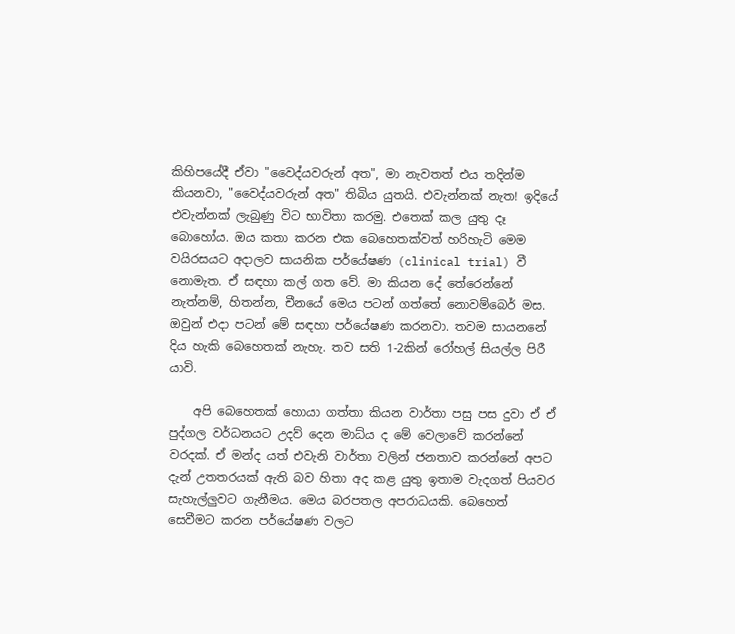කිහිපයේදී ඒවා "වෛද්යවරුන් අත", මා නැවතත් එය තදින්ම කියනවා, "වෛද්යවරුන් අත" තිබිය යුතයි. එවැන්නක් නැත! ඉදියේ එවැන්නක් ලැබුණු විට භාවිතා කරමු. එතෙක් කල යුතු දෑ බොහෝය. ඔය කතා කරන එක බෙහෙතක්වත් හරිහැටි මෙම වයිරසයට අදාලව සායනික පර්යේෂණ (clinical trial) වී නොමැත. ඒ සඳහා කල් ගත වේ. මා කියන දේ තේරෙන්නේ නැත්නම්, හිතන්න, චීනයේ මෙය පටන් ගත්තේ නොවම්බෙර් මස. ඔවුන් එදා පටන් මේ සඳහා පර්යේෂණ කරනවා. තවම සායනනේ දිය හැකි බෙහෙතක් නැහැ. තව සති 1-2කින් රෝහල් සියල්ල පිරී යාවි.

    අපි බෙහෙතක් හොයා ගත්තා කියන වාර්තා පසු පස දුවා ඒ ඒ පුද්ගල වර්ධනයට උදව් දෙන මාධ්ය ද මේ වෙලාවේ කරන්නේ වරදක්. ඒ මන්ද යත් එවැනි වාර්තා වලින් ජනතාව කරන්නේ අපට දැන් උතතරයක් ඇති බව හිතා අද කළ යුතු ඉතාම වැදගත් පියවර සැහැල්ලුවට ගැනීමය. මෙය බරපතල අපරාධයකි. බෙහෙත් සෙවීමට කරන පර්යේෂණ වලට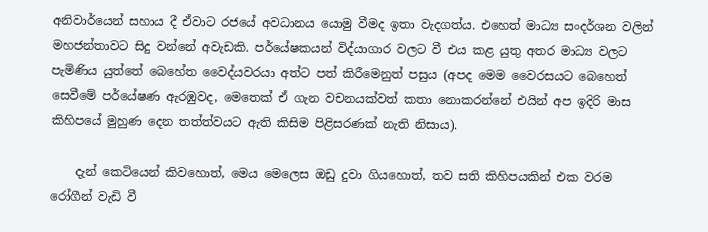අනිවාර්යෙන් සහාය දී ඒවාට රජයේ අවධානය යොමු වීමද ඉතා වැදගත්ය. එහෙත් මාධ්‍ය සංදර්ශන වලින් මහජන්තාවට සිදු වන්නේ අවැඩකි. පර්යේෂකයන් විද්යාගාර වලට වී එය කළ යුතු අතර මාධ්‍ය වලට පැමිණිය යුත්තේ බෙහේත වෛද්යවරයා අත්ට පත් කිරීමෙනුත් පසුය (අපද මෙම වෛරසයට බෙහෙත් සෙවීමේ පර්යේෂණ ඇරඹුවද, මෙතෙක් ඒ ගැන වචනයක්වත් කතා නොකරන්නේ එයින් අප ඉදිරි මාස කිහිපයේ මුහුණ දෙන තත්ත්වයට ඇති කිසිම පිළිසරණක් නැති නිසාය).

    දැන් කෙටියෙන් කිවහොත්, මෙය මෙලෙස ඔඩු දුවා ගියහොත්, තව සති කිහිපයකින් එක වරම රෝගීන් වැඩි වී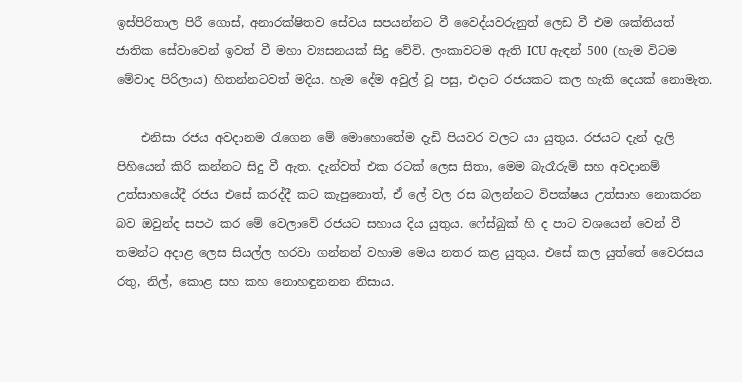ඉස්පිරිතාල පිරී ගොස්, අනාරක්ෂිතව සේවය සපයන්නට වී වෛද්යවරුනුත් ලෙඩ වී එම ශක්තියත් ජාතික සේවාවෙන් ඉවත් වී මහා ව්‍යසනයක් සිදු වේවි. ලංකාවටම ඇති ICU ඇඳන් 500 (හැම විටම මේවාද පිරිලාය) හිතන්නටවත් මදිය. හැම දේම අවුල් වූ පසු, එදාට රජයකට කල හැකි දෙයක් නොමැත.

    එනිසා රජය අවදානම රැගෙන මේ මොහොතේම දැඩි පියවර වලට යා යුතුය. රජයට දැන් දැලි පිහියෙන් කිරි කන්නට සිදු වී ඇත. දැන්වත් එක රටක් ලෙස සිතා, මෙම බැරෑරුම් සහ අවදානම් උත්සාහයේදී රජය එසේ කරද්දී කට කැපුනොත්, ඒ ලේ වල රස බලන්නට විපක්ෂය උත්සාහ නොකරන බව ඔවුන්ද සපථ කර මේ වෙලාවේ රජයට සහාය දිය යුතුය. ෆේස්බුක් හි ද පාට වශයෙන් වෙන් වී තමන්ට අදාළ ලෙස සියල්ල හරවා ගන්නන් වහාම මෙය නතර කළ යුතුය. එසේ කල යුත්තේ වෛරසය රතු, නිල්, කොළ සහ කහ නොහඳුනනන නිසාය.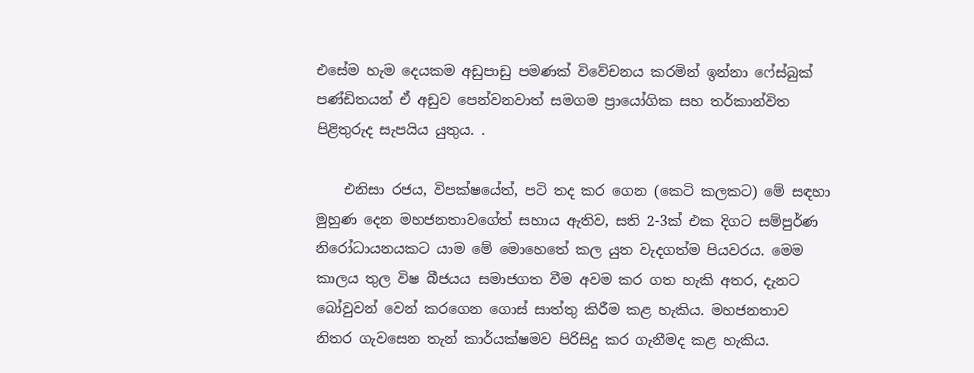එසේම හැම දෙයකම අඩුපාඩු පමණක් විවේචනය කරමින් ඉන්නා ෆේස්බුක් පණ්ඩිතයන් ඒ අඩුව පෙන්වනවාත් සමගම ප්‍රායෝගික සහ තර්කාන්විත පිළිතුරුද සැපයිය යුතුය. .

    එනිසා රජය, විපක්ෂයේත්, පටි තද කර ගෙන (කෙටි කලකට) මේ සඳහා මුහුණ දෙන මහජනතාවගේත් සහාය ඇතිව, සති 2-3ක් එක දිගට සම්පුර්ණ නිරෝධායනයකට යාම මේ මොහෙතේ කල යුත වැදගත්ම පියවරය. මෙම කාලය තුල විෂ බීජයය සමාජගත වීම අවම කර ගත හැකි අතර, දැනට බෝවුවන් වෙන් කරගෙන ගොස් සාත්තු කිරීම කළ හැකිය. මහජනතාව නිතර ගැවසෙන තැන් කාර්යක්ෂමව පිරිසිදු කර ගැනීමද කළ හැකිය.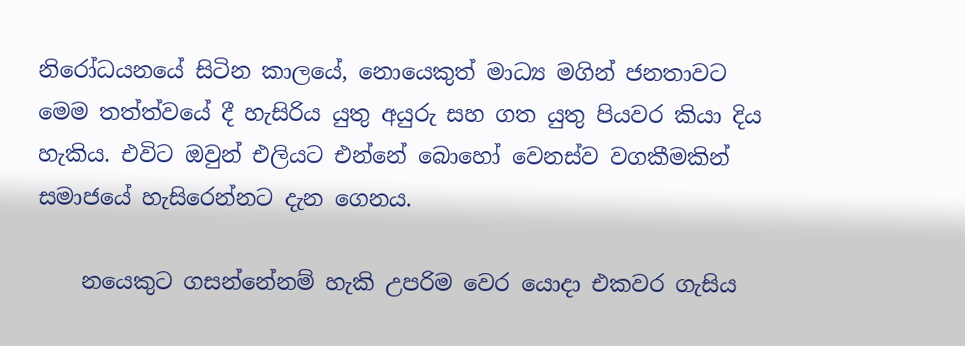නිරෝධයනයේ සිටින කාලයේ, නොයෙකුත් මාධ්‍ය මගින් ජනතාවට මෙම තත්ත්වයේ දී හැසිරිය යුතු අයුරු සහ ගත යුතු පියවර කියා දිය හැකිය. එවිට ඔවුන් එලියට එන්නේ බොහෝ වෙනස්ව වගකීමකින් සමාජයේ හැසිරෙන්නට දැන ගෙනය.

    නයෙකුට ගසන්නේනම් හැකි උපරිම වෙර යොදා එකවර ගැසිය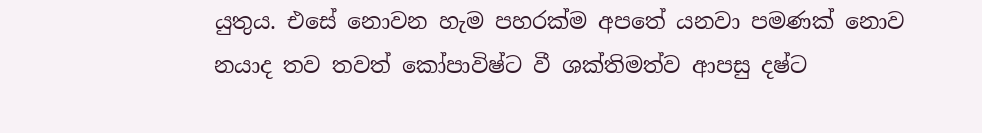යුතුය. එසේ නොවන හැම පහරක්ම අපතේ යනවා පමණක් නොව නයාද තව තවත් කෝපාවිෂ්ට වී ශක්තිමත්ව ආපසු දෂ්ට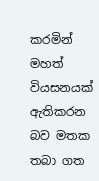කරමින් මහත් වියසනයක් ඇතිකරන බව මතක තබා ගත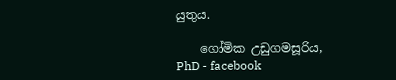යුතුය.

    ගෝමික උඩුගමසූරිය, PhD - facebook